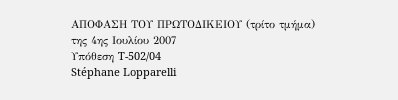ΑΠΟΦΑΣΗ ΤΟΥ ΠΡΩΤΟΔΙΚΕΙΟΥ (τρίτο τμήμα)
της 4ης Ιουλίου 2007
Υπόθεση T-502/04
Stéphane Lopparelli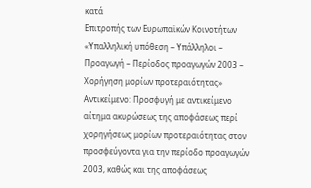κατά
Επιτροπής των Ευρωπαϊκών Κοινοτήτων
«Υπαλληλική υπόθεση – Υπάλληλοι – Προαγωγή – Περίοδος προαγωγών 2003 – Χορήγηση μορίων προτεραιότητας»
Αντικείμενο: Προσφυγή με αντικείμενο αίτημα ακυρώσεως της αποφάσεως περί χορηγήσεως μορίων προτεραιότητας στον προσφεύγοντα για την περίοδο προαγωγών 2003, καθώς και της αποφάσεως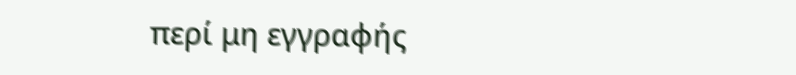περί μη εγγραφής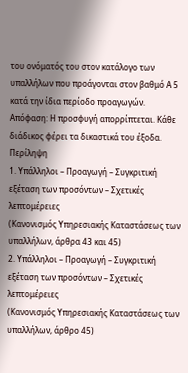του ονόματός του στον κατάλογο των υπαλλήλων που προάγονται στον βαθμό Α 5 κατά την ίδια περίοδο προαγωγών.
Απόφαση: Η προσφυγή απορρίπτεται. Κάθε διάδικος φέρει τα δικαστικά του έξοδα.
Περίληψη
1. Υπάλληλοι – Προαγωγή – Συγκριτική εξέταση των προσόντων – Σχετικές λεπτομέρειες
(Κανονισμός Υπηρεσιακής Καταστάσεως των υπαλλήλων, άρθρα 43 και 45)
2. Υπάλληλοι – Προαγωγή – Συγκριτική εξέταση των προσόντων – Σχετικές λεπτομέρειες
(Κανονισμός Υπηρεσιακής Καταστάσεως των υπαλλήλων, άρθρο 45)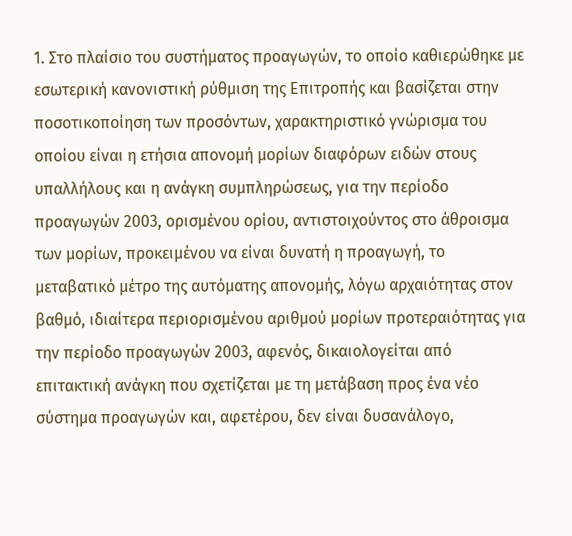1. Στο πλαίσιο του συστήματος προαγωγών, το οποίο καθιερώθηκε με εσωτερική κανονιστική ρύθμιση της Επιτροπής και βασίζεται στην ποσοτικοποίηση των προσόντων, χαρακτηριστικό γνώρισμα του οποίου είναι η ετήσια απονομή μορίων διαφόρων ειδών στους υπαλλήλους και η ανάγκη συμπληρώσεως, για την περίοδο προαγωγών 2003, ορισμένου ορίου, αντιστοιχούντος στο άθροισμα των μορίων, προκειμένου να είναι δυνατή η προαγωγή, το μεταβατικό μέτρο της αυτόματης απονομής, λόγω αρχαιότητας στον βαθμό, ιδιαίτερα περιορισμένου αριθμού μορίων προτεραιότητας για την περίοδο προαγωγών 2003, αφενός, δικαιολογείται από επιτακτική ανάγκη που σχετίζεται με τη μετάβαση προς ένα νέο σύστημα προαγωγών και, αφετέρου, δεν είναι δυσανάλογο,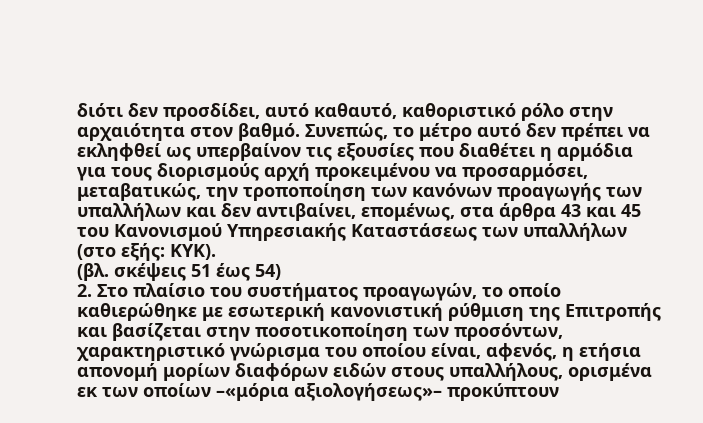διότι δεν προσδίδει, αυτό καθαυτό, καθοριστικό ρόλο στην αρχαιότητα στον βαθμό. Συνεπώς, το μέτρο αυτό δεν πρέπει να εκληφθεί ως υπερβαίνον τις εξουσίες που διαθέτει η αρμόδια για τους διορισμούς αρχή προκειμένου να προσαρμόσει, μεταβατικώς, την τροποποίηση των κανόνων προαγωγής των υπαλλήλων και δεν αντιβαίνει, επομένως, στα άρθρα 43 και 45 του Κανονισμού Υπηρεσιακής Καταστάσεως των υπαλλήλων (στο εξής: ΚΥΚ).
(βλ. σκέψεις 51 έως 54)
2. Στο πλαίσιο του συστήματος προαγωγών, το οποίο καθιερώθηκε με εσωτερική κανονιστική ρύθμιση της Επιτροπής και βασίζεται στην ποσοτικοποίηση των προσόντων, χαρακτηριστικό γνώρισμα του οποίου είναι, αφενός, η ετήσια απονομή μορίων διαφόρων ειδών στους υπαλλήλους, ορισμένα εκ των οποίων –«μόρια αξιολογήσεως»– προκύπτουν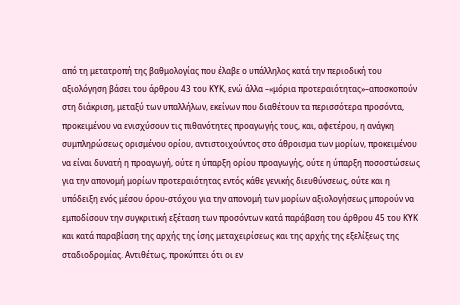από τη μετατροπή της βαθμολογίας που έλαβε ο υπάλληλος κατά την περιοδική του αξιολόγηση βάσει του άρθρου 43 του ΚΥΚ, ενώ άλλα –«μόρια προτεραιότητας»–αποσκοπούν στη διάκριση, μεταξύ των υπαλλήλων, εκείνων που διαθέτουν τα περισσότερα προσόντα, προκειμένου να ενισχύσουν τις πιθανότητες προαγωγής τους, και, αφετέρου, η ανάγκη συμπληρώσεως ορισμένου ορίου, αντιστοιχούντος στο άθροισμα των μορίων, προκειμένου να είναι δυνατή η προαγωγή, ούτε η ύπαρξη ορίου προαγωγής, ούτε η ύπαρξη ποσοστώσεως για την απονομή μορίων προτεραιότητας εντός κάθε γενικής διευθύνσεως, ούτε και η υπόδειξη ενός μέσου όρου-στόχου για την απονομή των μορίων αξιολογήσεως μπορούν να εμποδίσουν την συγκριτική εξέταση των προσόντων κατά παράβαση του άρθρου 45 του ΚΥΚ και κατά παραβίαση της αρχής της ίσης μεταχειρίσεως και της αρχής της εξελίξεως της σταδιοδρομίας. Αντιθέτως, προκύπτει ότι οι εν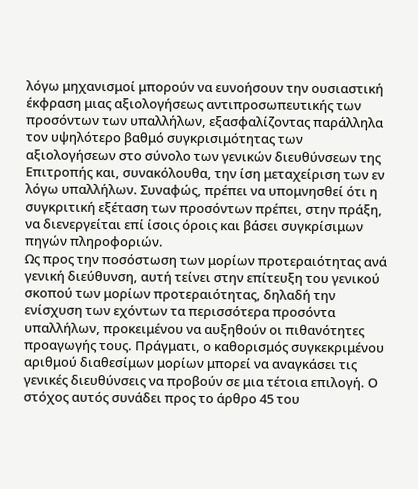λόγω μηχανισμοί μπορούν να ευνοήσουν την ουσιαστική έκφραση μιας αξιολογήσεως αντιπροσωπευτικής των προσόντων των υπαλλήλων, εξασφαλίζοντας παράλληλα τον υψηλότερο βαθμό συγκρισιμότητας των αξιολογήσεων στο σύνολο των γενικών διευθύνσεων της Επιτροπής και, συνακόλουθα, την ίση μεταχείριση των εν λόγω υπαλλήλων. Συναφώς, πρέπει να υπομνησθεί ότι η συγκριτική εξέταση των προσόντων πρέπει, στην πράξη, να διενεργείται επί ίσοις όροις και βάσει συγκρίσιμων πηγών πληροφοριών.
Ως προς την ποσόστωση των μορίων προτεραιότητας ανά γενική διεύθυνση, αυτή τείνει στην επίτευξη του γενικού σκοπού των μορίων προτεραιότητας, δηλαδή την ενίσχυση των εχόντων τα περισσότερα προσόντα υπαλλήλων, προκειμένου να αυξηθούν οι πιθανότητες προαγωγής τους. Πράγματι, ο καθορισμός συγκεκριμένου αριθμού διαθεσίμων μορίων μπορεί να αναγκάσει τις γενικές διευθύνσεις να προβούν σε μια τέτοια επιλογή. Ο στόχος αυτός συνάδει προς το άρθρο 45 του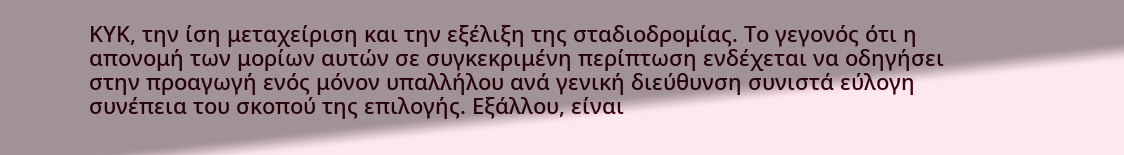ΚΥΚ, την ίση μεταχείριση και την εξέλιξη της σταδιοδρομίας. Το γεγονός ότι η απονομή των μορίων αυτών σε συγκεκριμένη περίπτωση ενδέχεται να οδηγήσει στην προαγωγή ενός μόνον υπαλλήλου ανά γενική διεύθυνση συνιστά εύλογη συνέπεια του σκοπού της επιλογής. Εξάλλου, είναι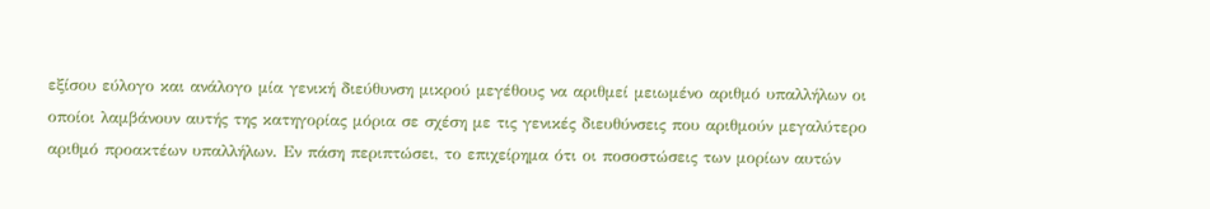εξίσου εύλογο και ανάλογο μία γενική διεύθυνση μικρού μεγέθους να αριθμεί μειωμένο αριθμό υπαλλήλων οι οποίοι λαμβάνουν αυτής της κατηγορίας μόρια σε σχέση με τις γενικές διευθύνσεις που αριθμούν μεγαλύτερο αριθμό προακτέων υπαλλήλων. Εν πάση περιπτώσει, το επιχείρημα ότι οι ποσοστώσεις των μορίων αυτών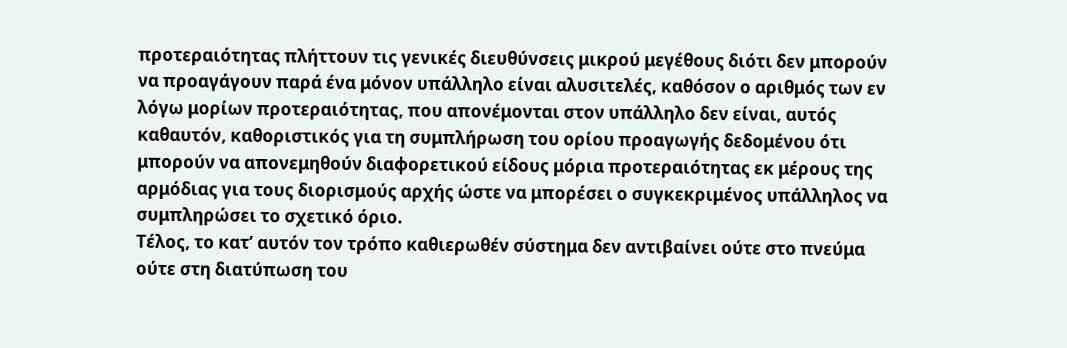προτεραιότητας πλήττουν τις γενικές διευθύνσεις μικρού μεγέθους διότι δεν μπορούν να προαγάγουν παρά ένα μόνον υπάλληλο είναι αλυσιτελές, καθόσον ο αριθμός των εν λόγω μορίων προτεραιότητας, που απονέμονται στον υπάλληλο δεν είναι, αυτός καθαυτόν, καθοριστικός για τη συμπλήρωση του ορίου προαγωγής δεδομένου ότι μπορούν να απονεμηθούν διαφορετικού είδους μόρια προτεραιότητας εκ μέρους της αρμόδιας για τους διορισμούς αρχής ώστε να μπορέσει ο συγκεκριμένος υπάλληλος να συμπληρώσει το σχετικό όριο.
Τέλος, το κατ’ αυτόν τον τρόπο καθιερωθέν σύστημα δεν αντιβαίνει ούτε στο πνεύμα ούτε στη διατύπωση του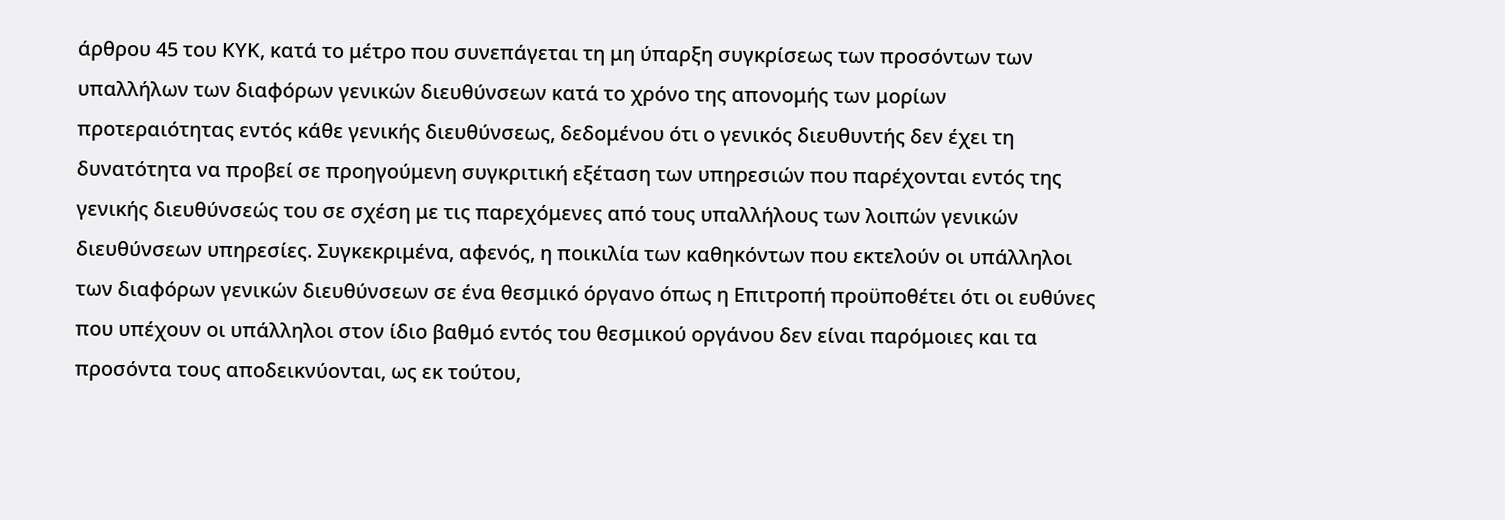άρθρου 45 του ΚΥΚ, κατά το μέτρο που συνεπάγεται τη μη ύπαρξη συγκρίσεως των προσόντων των υπαλλήλων των διαφόρων γενικών διευθύνσεων κατά το χρόνο της απονομής των μορίων προτεραιότητας εντός κάθε γενικής διευθύνσεως, δεδομένου ότι ο γενικός διευθυντής δεν έχει τη δυνατότητα να προβεί σε προηγούμενη συγκριτική εξέταση των υπηρεσιών που παρέχονται εντός της γενικής διευθύνσεώς του σε σχέση με τις παρεχόμενες από τους υπαλλήλους των λοιπών γενικών διευθύνσεων υπηρεσίες. Συγκεκριμένα, αφενός, η ποικιλία των καθηκόντων που εκτελούν οι υπάλληλοι των διαφόρων γενικών διευθύνσεων σε ένα θεσμικό όργανο όπως η Επιτροπή προϋποθέτει ότι οι ευθύνες που υπέχουν οι υπάλληλοι στον ίδιο βαθμό εντός του θεσμικού οργάνου δεν είναι παρόμοιες και τα προσόντα τους αποδεικνύονται, ως εκ τούτου,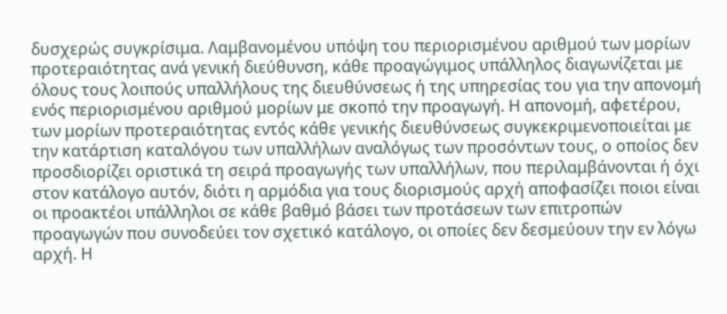δυσχερώς συγκρίσιμα. Λαμβανομένου υπόψη του περιορισμένου αριθμού των μορίων προτεραιότητας ανά γενική διεύθυνση, κάθε προαγώγιμος υπάλληλος διαγωνίζεται με όλους τους λοιπούς υπαλλήλους της διευθύνσεως ή της υπηρεσίας του για την απονομή ενός περιορισμένου αριθμού μορίων με σκοπό την προαγωγή. Η απονομή, αφετέρου, των μορίων προτεραιότητας εντός κάθε γενικής διευθύνσεως συγκεκριμενοποιείται με την κατάρτιση καταλόγου των υπαλλήλων αναλόγως των προσόντων τους, ο οποίος δεν προσδιορίζει οριστικά τη σειρά προαγωγής των υπαλλήλων, που περιλαμβάνονται ή όχι στον κατάλογο αυτόν, διότι η αρμόδια για τους διορισμούς αρχή αποφασίζει ποιοι είναι οι προακτέοι υπάλληλοι σε κάθε βαθμό βάσει των προτάσεων των επιτροπών προαγωγών που συνοδεύει τον σχετικό κατάλογο, οι οποίες δεν δεσμεύουν την εν λόγω αρχή. Η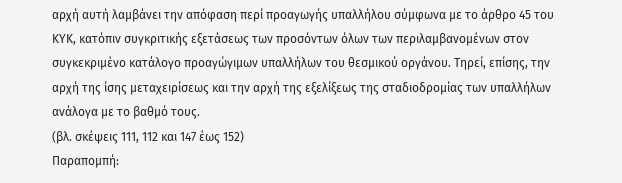αρχή αυτή λαμβάνει την απόφαση περί προαγωγής υπαλλήλου σύμφωνα με το άρθρο 45 του ΚΥΚ, κατόπιν συγκριτικής εξετάσεως των προσόντων όλων των περιλαμβανομένων στον συγκεκριμένο κατάλογο προαγώγιμων υπαλλήλων του θεσμικού οργάνου. Τηρεί, επίσης, την αρχή της ίσης μεταχειρίσεως και την αρχή της εξελίξεως της σταδιοδρομίας των υπαλλήλων ανάλογα με το βαθμό τους.
(βλ. σκέψεις 111, 112 και 147 έως 152)
Παραπομπή: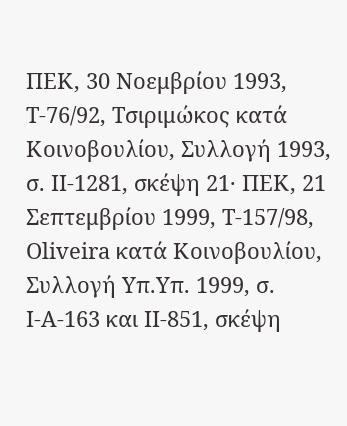ΠΕΚ, 30 Νοεμβρίου 1993, T‑76/92, Τσιριμώκος κατά Κοινοβουλίου, Συλλογή 1993, σ. II‑1281, σκέψη 21· ΠΕΚ, 21 Σεπτεμβρίου 1999, T‑157/98, Oliveira κατά Κοινοβουλίου, Συλλογή Υπ.Υπ. 1999, σ. I‑A‑163 και II‑851, σκέψη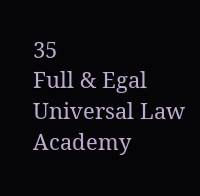35
Full & Egal Universal Law Academy